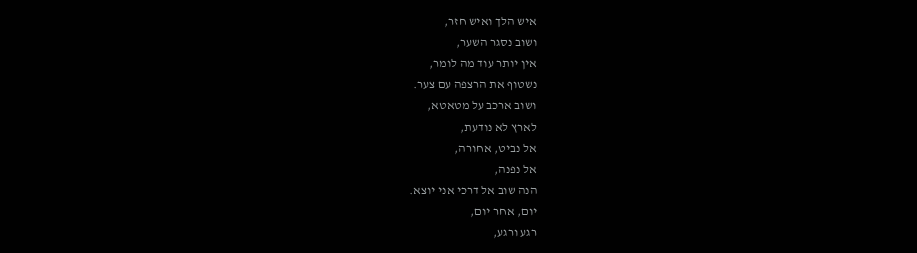איש הלך ואיש חזר,
ושוב נסגר השער,
אין יותר עוד מה לומר,
נשטוף את הרצפה עם צער.
ושוב ארכב על מטאטא,
לארץ לא נודעת,
אל נביט, אחורה,
אל נפנה,
הנה שוב אל דרכי אני יוצא.
יום, אחר יום,
רגע ורגע,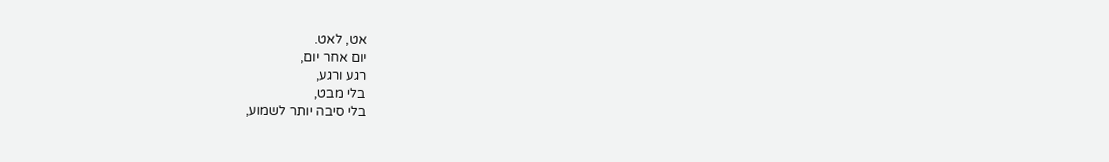אט, לאט.
יום אחר יום,
רגע ורגע,
בלי מבט,
בלי סיבה יותר לשמוע,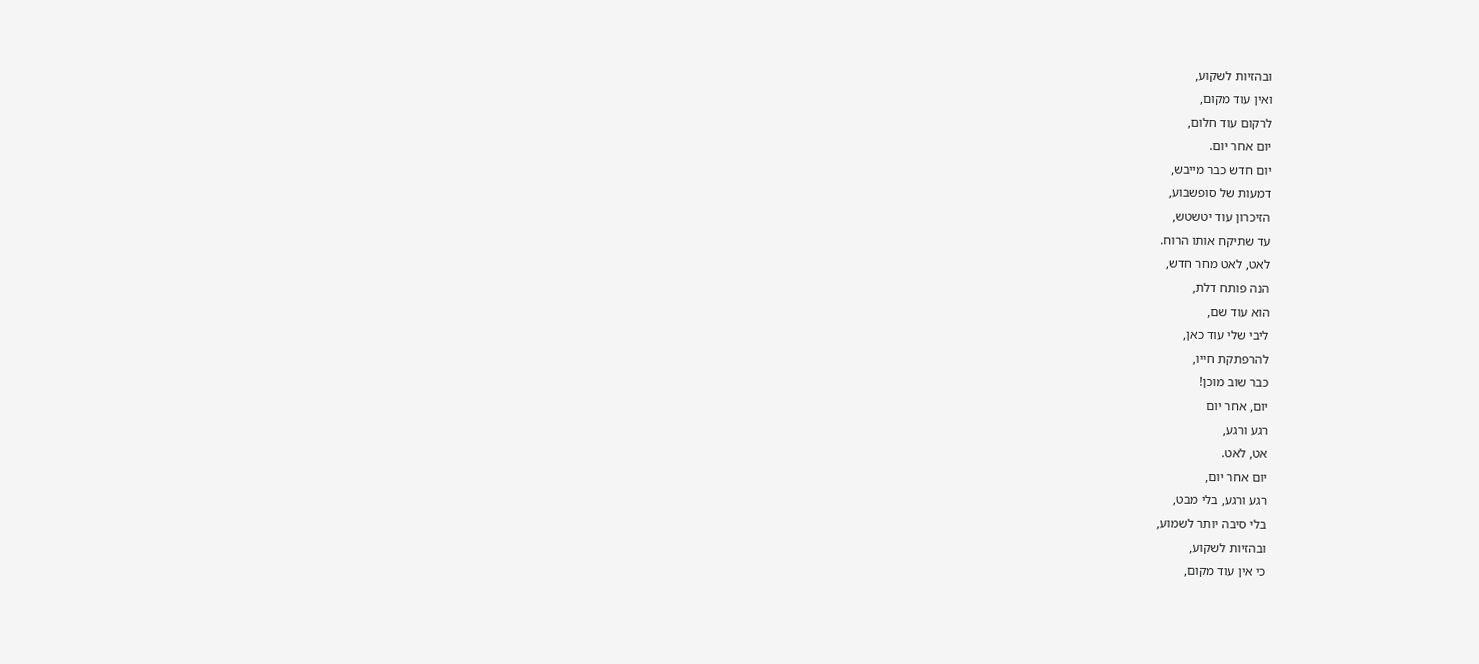ובהזיות לשקוע,
ואין עוד מקום,
לרקום עוד חלום,
יום אחר יום.
יום חדש כבר מייבש,
דמעות של סופשבוע,
הזיכרון עוד יטשטש,
עד שתיקח אותו הרוח.
לאט, לאט מחר חדש,
הנה פותח דלת,
הוא עוד שם,
ליבי שלי עוד כאן,
להרפתקת חייו,
כבר שוב מוכן!
יום, אחר יום
רגע ורגע,
אט, לאט.
יום אחר יום,
רגע ורגע, בלי מבט,
בלי סיבה יותר לשמוע,
ובהזיות לשקוע,
כי אין עוד מקום,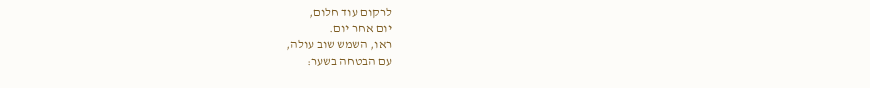לרקום עוד חלום,
יום אחר יום.
ראו, השמש שוב עולה,
עם הבטחה בשער: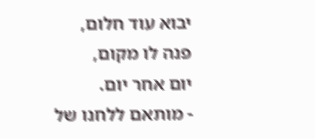יבוא עוד חלום,
פנה לו מקום,
יום אחר יום.
- מותאם ללחנו של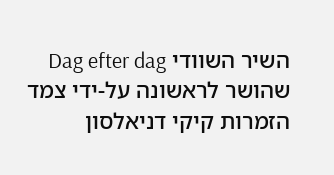השיר השוודי Dag efter dag שהושר לראשונה על-ידי צמד הזמרות קיקי דניאלסון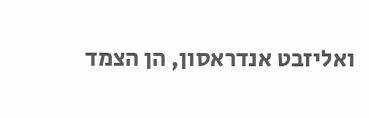ואליזבט אנדראסון, הן הצמד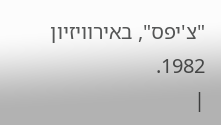"צ'יפס", באירוויזיון 1982.
|